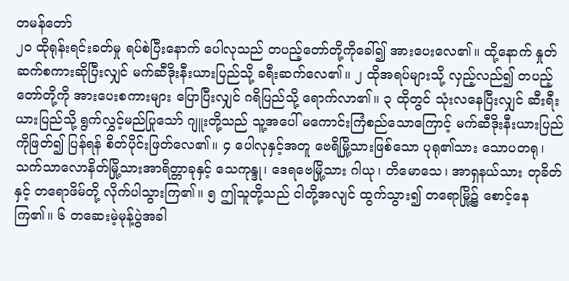တမန်တော်
၂၀ ထိုရုန်းရင်းခတ်မှု ရပ်စဲပြီးနောက် ပေါလုသည် တပည့်တော်တို့ကိုခေါ်၍ အားပေးလေ၏။ ထို့နောက် နှုတ်ဆက်စကားဆိုပြီးလျှင် မက်ဆီဒိုးနီးယားပြည်သို့ ခရီးဆက်လေ၏။ ၂ ထိုအရပ်များသို့ လှည့်လည်၍ တပည့်တော်တို့ကို အားပေးစကားများ ပြောပြီးလျှင် ဂရိပြည်သို့ ရောက်လာ၏။ ၃ ထိုတွင် သုံးလနေပြီးလျှင် ဆီးရီးယားပြည်သို့ ရွက်လွှင့်မည်ပြုသော် ဂျူးတို့သည် သူ့အပေါ် မကောင်းကြံစည်သောကြောင့် မက်ဆီဒိုးနီးယားပြည်ကိုဖြတ်၍ ပြန်ရန် စိတ်ပိုင်းဖြတ်လေ၏။ ၄ ပေါလုနှင့်အတူ ဗေရိမြို့သားဖြစ်သော ပုရု၏သား သောပတရု၊ သက်သာလောနိတ်မြို့သားအာရိတ္တာခုနှင့် သေကုန္ဒု၊ ဒေရဗေမြို့သား ဂါယု၊ တိမောသေ၊ အာရှနယ်သား တုခိတ်နှင့် တရောဖိမ်တို့ လိုက်ပါသွားကြ၏။ ၅ ဤသူတို့သည် ငါတို့အလျင် ထွက်သွား၍ တရောမြို့၌ စောင့်နေကြ၏။ ၆ တဆေးမဲ့မုန့်ပွဲအခါ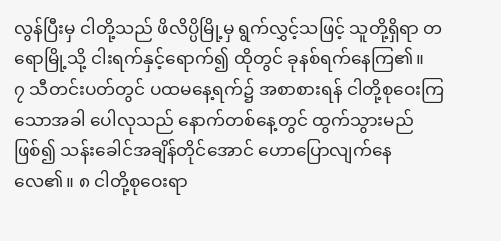လွန်ပြီးမှ ငါတို့သည် ဖိလိပ္ပိမြို့မှ ရွက်လွှင့်သဖြင့် သူတို့ရှိရာ တရောမြို့သို့ ငါးရက်နှင့်ရောက်၍ ထိုတွင် ခုနစ်ရက်နေကြ၏။
၇ သီတင်းပတ်တွင် ပထမနေ့ရက်၌ အစာစားရန် ငါတို့စုဝေးကြသောအခါ ပေါလုသည် နောက်တစ်နေ့တွင် ထွက်သွားမည်ဖြစ်၍ သန်းခေါင်အချိန်တိုင်အောင် ဟောပြောလျက်နေလေ၏။ ၈ ငါတို့စုဝေးရာ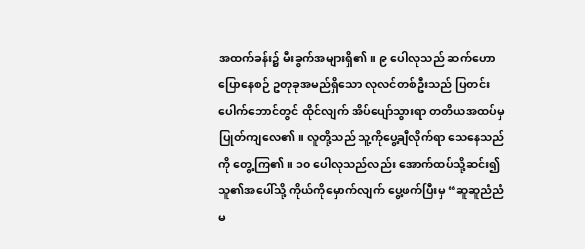အထက်ခန်း၌ မီးခွက်အများရှိ၏။ ၉ ပေါလုသည် ဆက်ဟောပြောနေစဉ် ဥတုခုအမည်ရှိသော လုလင်တစ်ဦးသည် ပြတင်းပေါက်ဘောင်တွင် ထိုင်လျက် အိပ်ပျော်သွားရာ တတိယအထပ်မှ ပြုတ်ကျလေ၏။ လူတို့သည် သူ့ကိုပွေ့ချီလိုက်ရာ သေနေသည်ကို တွေ့ကြ၏။ ၁၀ ပေါလုသည်လည်း အောက်ထပ်သို့ဆင်း၍ သူ၏အပေါ်သို့ ကိုယ်ကိုမှောက်လျက် ပွေ့ဖက်ပြီးမှ “ဆူဆူညံညံ မ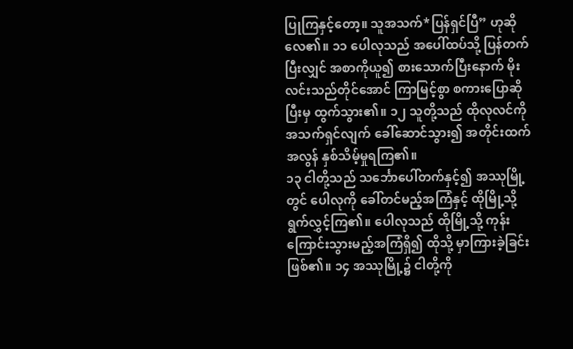ပြုကြနှင့်တော့။ သူအသက်*ပြန်ရှင်ပြီ” ဟုဆိုလေ၏။ ၁၁ ပေါလုသည် အပေါ်ထပ်သို့ ပြန်တက်ပြီးလျှင် အစာကိုယူ၍ စားသောက်ပြီးနောက် မိုးလင်းသည်တိုင်အောင် ကြာမြင့်စွာ စကားပြောဆိုပြီးမှ ထွက်သွား၏။ ၁၂ သူတို့သည် ထိုလုလင်ကို အသက်ရှင်လျက် ခေါ်ဆောင်သွား၍ အတိုင်းထက်အလွန် နှစ်သိမ့်မှုရကြ၏။
၁၃ ငါတို့သည် သင်္ဘောပေါ်တက်နှင့်၍ အဿုမြို့တွင် ပေါလုကို ခေါ်တင်မည့်အကြံနှင့် ထိုမြို့သို့ ရွက်လွှင့်ကြ၏။ ပေါလုသည် ထိုမြို့သို့ ကုန်းကြောင်းသွားမည့်အကြံရှိ၍ ထိုသို့ မှာကြားခဲ့ခြင်းဖြစ်၏။ ၁၄ အဿုမြို့၌ ငါတို့ကို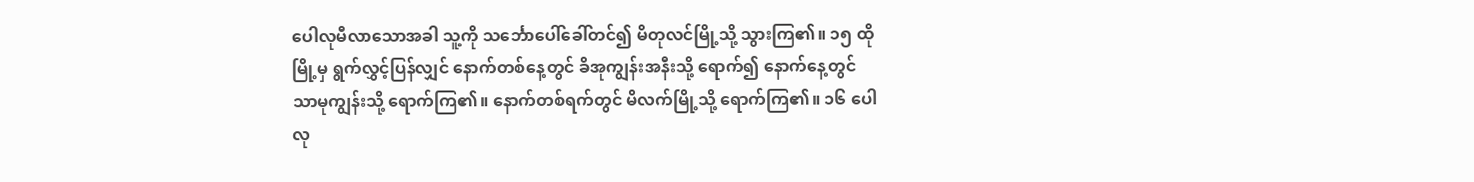ပေါလုမီလာသောအခါ သူ့ကို သင်္ဘောပေါ်ခေါ်တင်၍ မိတုလင်မြို့သို့ သွားကြ၏။ ၁၅ ထိုမြို့မှ ရွက်လွှင့်ပြန်လျှင် နောက်တစ်နေ့တွင် ခိအုကျွန်းအနီးသို့ ရောက်၍ နောက်နေ့တွင် သာမုကျွန်းသို့ ရောက်ကြ၏။ နောက်တစ်ရက်တွင် မိလက်မြို့သို့ ရောက်ကြ၏။ ၁၆ ပေါလု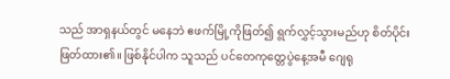သည် အာရှနယ်တွင် မနေဘဲ ဧဖက်မြို့ကိုဖြတ်၍ ရွက်လွှင့်သွားမည်ဟု စိတ်ပိုင်းဖြတ်ထား၏။ ဖြစ်နိုင်ပါက သူသည် ပင်တေကုတ္တေပွဲနေ့အမီ ဂျေရု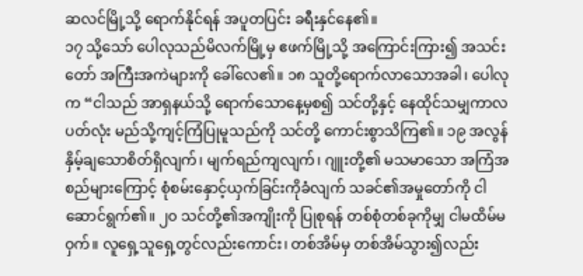ဆလင်မြို့သို့ ရောက်နိုင်ရန် အပူတပြင်း ခရီးနှင်နေ၏။
၁၇ သို့သော် ပေါလုသည်မိလက်မြို့မှ ဧဖက်မြို့သို့ အကြောင်းကြား၍ အသင်းတော် အကြီးအကဲများကို ခေါ်လေ၏။ ၁၈ သူတို့ရောက်လာသောအခါ၊ ပေါလုက “ငါသည် အာရှနယ်သို့ ရောက်သောနေ့မှစ၍ သင်တို့နှင့် နေထိုင်သမျှကာလပတ်လုံး မည်သို့ကျင့်ကြံပြုမူသည်ကို သင်တို့ ကောင်းစွာသိကြ၏။ ၁၉ အလွန်နှိမ့်ချသောစိတ်ရှိလျက်၊ မျက်ရည်ကျလျက်၊ ဂျူးတို့၏ မသမာသော အကြံအစည်များကြောင့် စုံစမ်းနှောင့်ယှက်ခြင်းကိုခံလျက် သခင်၏အမှုတော်ကို ငါဆောင်ရွက်၏။ ၂၀ သင်တို့၏အကျိုးကို ပြုစုရန် တစ်စုံတစ်ခုကိုမျှ ငါမထိမ်မဝှက်။ လူရှေ့သူရှေ့တွင်လည်းကောင်း၊ တစ်အိမ်မှ တစ်အိမ်သွား၍လည်း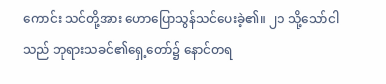ကောင်း သင်တို့အား ဟောပြောသွန်သင်ပေးခဲ့၏။ ၂၁ သို့သော်ငါသည် ဘုရားသခင်၏ရှေ့တော်၌ နောင်တရ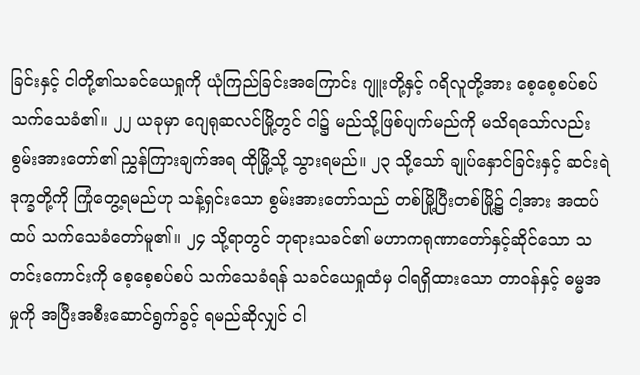ခြင်းနှင့် ငါတို့၏သခင်ယေရှုကို ယုံကြည်ခြင်းအကြောင်း ဂျူးတို့နှင့် ဂရိလူတို့အား စေ့စေ့စပ်စပ် သက်သေခံ၏။ ၂၂ ယခုမှာ ဂျေရုဆလင်မြို့တွင် ငါ၌ မည်သို့ဖြစ်ပျက်မည်ကို မသိရသော်လည်း စွမ်းအားတော်၏ ညွှန်ကြားချက်အရ ထိုမြို့သို့ သွားရမည်။ ၂၃ သို့သော် ချုပ်နှောင်ခြင်းနှင့် ဆင်းရဲဒုက္ခတို့ကို ကြုံတွေ့ရမည်ဟု သန့်ရှင်းသော စွမ်းအားတော်သည် တစ်မြို့ပြီးတစ်မြို့၌ ငါ့အား အထပ်ထပ် သက်သေခံတော်မူ၏။ ၂၄ သို့ရာတွင် ဘုရားသခင်၏ မဟာကရုဏာတော်နှင့်ဆိုင်သော သတင်းကောင်းကို စေ့စေ့စပ်စပ် သက်သေခံရန် သခင်ယေရှုထံမှ ငါရရှိထားသော တာဝန်နှင့် ဓမ္မအမှုကို အပြီးအစီးဆောင်ရွက်ခွင့် ရမည်ဆိုလျှင် ငါ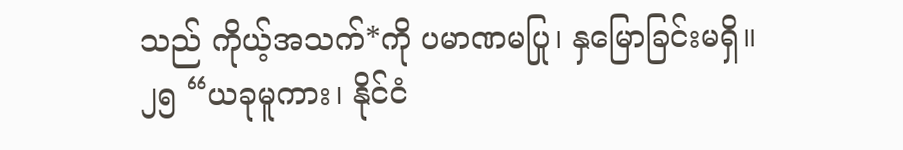သည် ကိုယ့်အသက်*ကို ပမာဏမပြု၊ နှမြောခြင်းမရှိ။
၂၅ “ယခုမူကား၊ နိုင်ငံ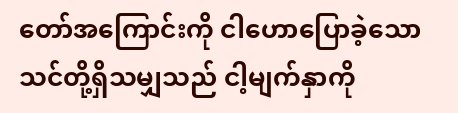တော်အကြောင်းကို ငါဟောပြောခဲ့သော သင်တို့ရှိသမျှသည် ငါ့မျက်နှာကို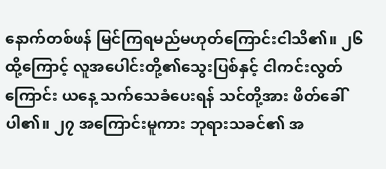နောက်တစ်ဖန် မြင်ကြရမည်မဟုတ်ကြောင်းငါသိ၏။ ၂၆ ထို့ကြောင့် လူအပေါင်းတို့၏သွေးပြစ်နှင့် ငါကင်းလွတ်ကြောင်း ယနေ့ သက်သေခံပေးရန် သင်တို့အား ဖိတ်ခေါ်ပါ၏။ ၂၇ အကြောင်းမူကား ဘုရားသခင်၏ အ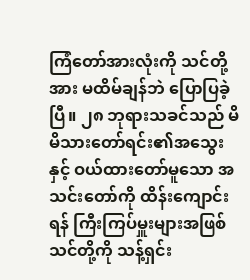ကြံတော်အားလုံးကို သင်တို့အား မထိမ်ချန်ဘဲ ပြောပြခဲ့ပြီ။ ၂၈ ဘုရားသခင်သည် မိမိသားတော်ရင်း၏အသွေးနှင့် ဝယ်ထားတော်မူသော အသင်းတော်ကို ထိန်းကျောင်းရန် ကြီးကြပ်မှူးများအဖြစ် သင်တို့ကို သန့်ရှင်း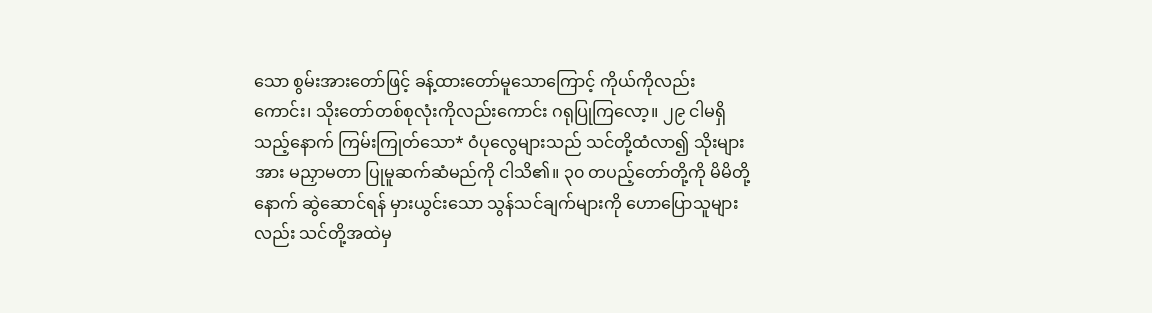သော စွမ်းအားတော်ဖြင့် ခန့်ထားတော်မူသောကြောင့် ကိုယ်ကိုလည်းကောင်း၊ သိုးတော်တစ်စုလုံးကိုလည်းကောင်း ဂရုပြုကြလော့။ ၂၉ ငါမရှိသည့်နောက် ကြမ်းကြုတ်သော* ဝံပုလွေများသည် သင်တို့ထံလာ၍ သိုးများအား မညှာမတာ ပြုမူဆက်ဆံမည်ကို ငါသိ၏။ ၃၀ တပည့်တော်တို့ကို မိမိတို့နောက် ဆွဲဆောင်ရန် မှားယွင်းသော သွန်သင်ချက်များကို ဟောပြောသူများလည်း သင်တို့အထဲမှ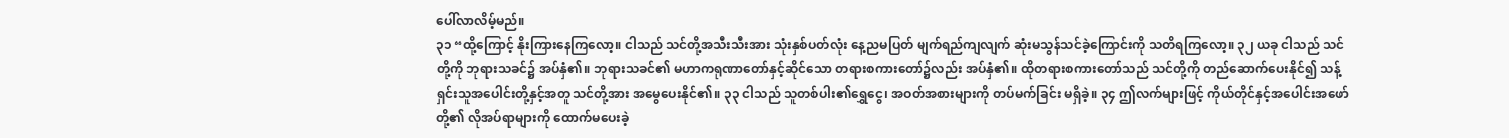ပေါ်လာလိမ့်မည်။
၃၁ “ထို့ကြောင့် နိုးကြားနေကြလော့။ ငါသည် သင်တို့အသီးသီးအား သုံးနှစ်ပတ်လုံး နေ့ညမပြတ် မျက်ရည်ကျလျက် ဆုံးမသွန်သင်ခဲ့ကြောင်းကို သတိရကြလော့။ ၃၂ ယခု ငါသည် သင်တို့ကို ဘုရားသခင်၌ အပ်နှံ၏။ ဘုရားသခင်၏ မဟာကရုဏာတော်နှင့်ဆိုင်သော တရားစကားတော်၌လည်း အပ်နှံ၏။ ထိုတရားစကားတော်သည် သင်တို့ကို တည်ဆောက်ပေးနိုင်၍ သန့်ရှင်းသူအပေါင်းတို့နှင့်အတူ သင်တို့အား အမွေပေးနိုင်၏။ ၃၃ ငါသည် သူတစ်ပါး၏ရွှေငွေ၊ အဝတ်အစားများကို တပ်မက်ခြင်း မရှိခဲ့။ ၃၄ ဤလက်များဖြင့် ကိုယ်တိုင်နှင့်အပေါင်းအဖော်တို့၏ လိုအပ်ရာများကို ထောက်မပေးခဲ့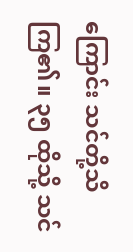ကြောင်း သင်တို့သိကြ၏။ ၃၅ ထိုသို့ သင်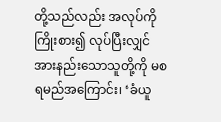တို့သည်လည်း အလုပ်ကိုကြိုးစား၍ လုပ်ပြီးလျှင် အားနည်းသောသူတို့ကို မစရမည်အကြောင်း၊ ‘ခံယူ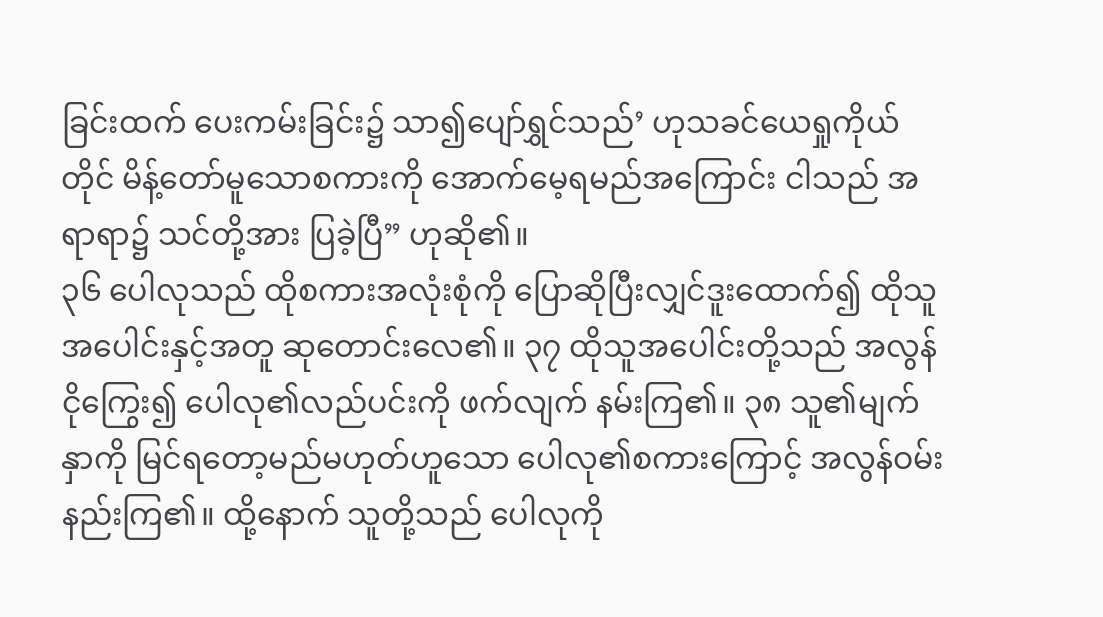ခြင်းထက် ပေးကမ်းခြင်း၌ သာ၍ပျော်ရွှင်သည်’ ဟုသခင်ယေရှုကိုယ်တိုင် မိန့်တော်မူသောစကားကို အောက်မေ့ရမည်အကြောင်း ငါသည် အရာရာ၌ သင်တို့အား ပြခဲ့ပြီ” ဟုဆို၏။
၃၆ ပေါလုသည် ထိုစကားအလုံးစုံကို ပြောဆိုပြီးလျှင်ဒူးထောက်၍ ထိုသူအပေါင်းနှင့်အတူ ဆုတောင်းလေ၏။ ၃၇ ထိုသူအပေါင်းတို့သည် အလွန်ငိုကြွေး၍ ပေါလု၏လည်ပင်းကို ဖက်လျက် နမ်းကြ၏။ ၃၈ သူ၏မျက်နှာကို မြင်ရတော့မည်မဟုတ်ဟူသော ပေါလု၏စကားကြောင့် အလွန်ဝမ်းနည်းကြ၏။ ထို့နောက် သူတို့သည် ပေါလုကို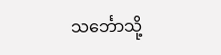သင်္ဘောသို့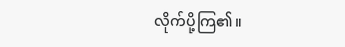လိုက်ပို့ကြ၏။